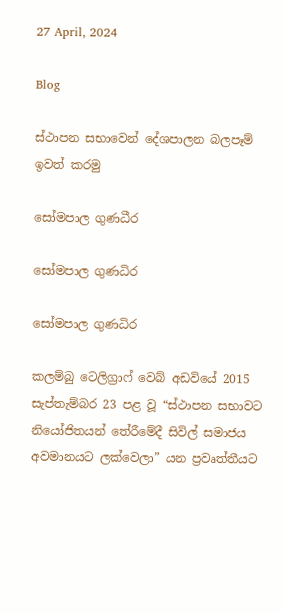27 April, 2024

Blog

ස්ථාපන සභාවෙන් දේශපාලන බලපෑම් ඉවත් කරමු

සෝමපාල ගුණධීර

සෝමපාල ගුණධිර

සෝමපාල ගුණධිර

කලම්බු ටෙලිග්‍රාෆ් වෙබ් අඩවියේ 2015 සැප්තැම්බර 23 පළ වූ “ස්ථාපන සභාවට නියෝජිතයන් තේරීමේදී සිවිල් සමාජය අවමානයට ලක්වෙලා” යන ප්‍රවෘත්තීයට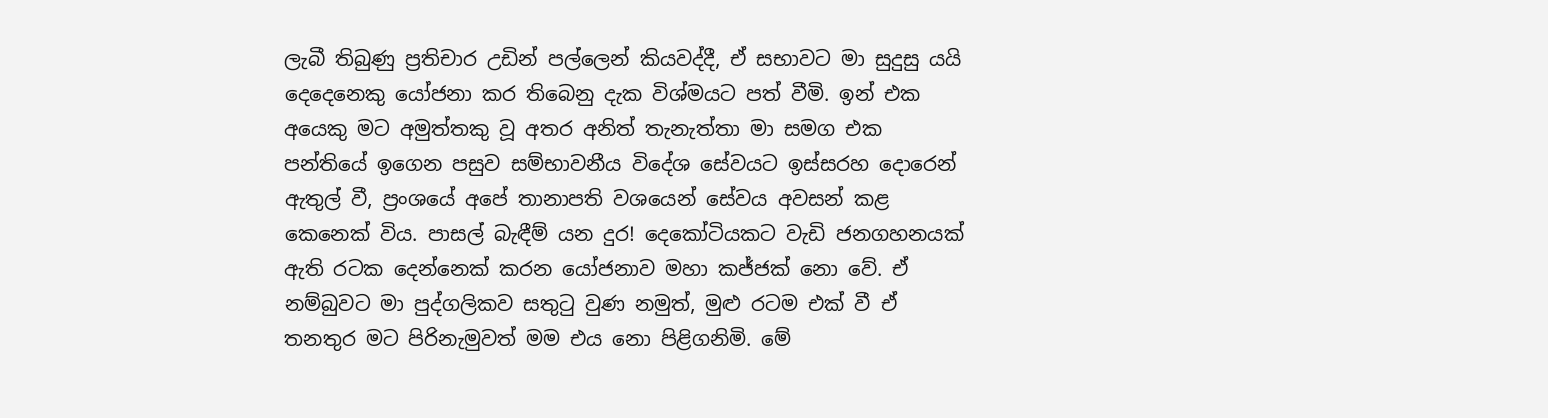ලැබී තිබුණු ප්‍රතිචාර උඩින් පල්ලෙන් කියවද්දී, ඒ සභාවට මා සුදුසු යයි දෙදෙනෙකු යෝජනා කර තිබෙනු දැක විශ්මයට පත් වීමි. ඉන් එක අයෙකු මට අමුත්තකු වූ අතර අනිත් තැනැත්තා මා සමග එක පන්තියේ ඉගෙන පසුව සම්භාවනීය විදේශ සේවයට ඉස්සරහ දොරෙන් ඇතුල් වී, ප්‍රංශයේ අපේ තානාපති වශයෙන් සේවය අවසන් කළ කෙනෙක් විය. පාසල් බැඳීම් යන දුර! දෙකෝටියකට වැඩි ජනගහනයක් ඇති රටක දෙන්නෙක් කරන යෝජනාව මහා කජ්ජක් නො වේ. ඒ නම්බුවට මා පුද්ගලිකව සතුටු වුණ නමුත්, මුළු රටම එක් වී ඒ තනතුර මට පිරිනැමුවත් මම එය නො පිළිගනිමි. මේ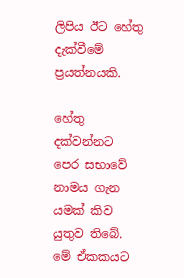ලිපිය ඊට හේතු දැක්වීමේ ප්‍රයත්නයකි.

හේතු දක්වන්නට පෙර සභාවේ නාමය ගැන යමක් කිව යුතුව තිබේ. මේ ඒකකයට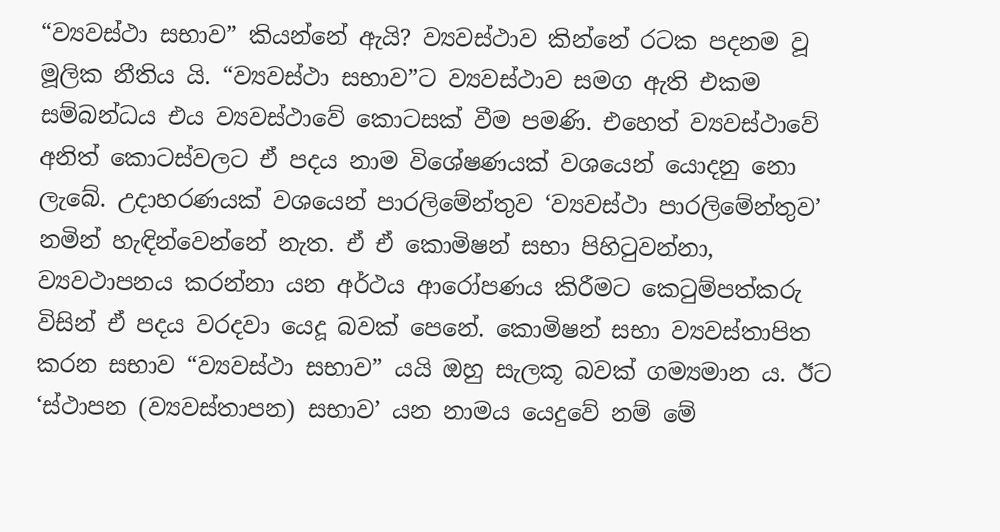“ව්‍යවස්ථා සභාව” කියන්නේ ඇයි? ව්‍යවස්ථාව කින්නේ රටක පදනම වූ මූලික නීතිය යි. “ව්‍යවස්ථා සභාව”ට ව්‍යවස්ථාව සමග ඇති එකම සම්බන්ධය එය ව්‍යවස්ථාවේ කොටසක් වීම පමණි. එහෙත් ව්‍යවස්ථාවේ අනිත් කොටස්වලට ඒ පදය නාම විශේෂණයක් වශයෙන් යොදනු නො ලැබේ. උදාහරණයක් වශයෙන් පාරලිමේන්තුව ‘ව්‍යවස්ථා පාරලිමේන්තුව’ නමින් හැඳින්වෙන්නේ නැත. ඒ ඒ කොමිෂන් සභා පිහිටුවන්නා, ව්‍යවථාපනය කරන්නා යන අර්ථය ආරෝපණය කිරීමට කෙටුම්පත්කරු විසින් ඒ පදය වරදවා යෙදූ බවක් පෙනේ. කොමිෂන් සභා ව්‍යවස්තාපිත කරන සභාව “ව්‍යවස්ථා සභාව” යයි ඔහු සැලකූ බවක් ගම්‍යමාන ය. ඊට ‘ස්ථාපන (ව්‍යවස්තාපන) සභාව’ යන නාමය යෙදුවේ නම් මේ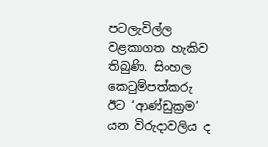පටලැවිල්ල වළකාගත හැකිව තිබුණි. සිංහල කෙටුම්පත්කරු ඊට ‘ආණ්ඩුක්‍රම’ යන විරුදාවලිය ද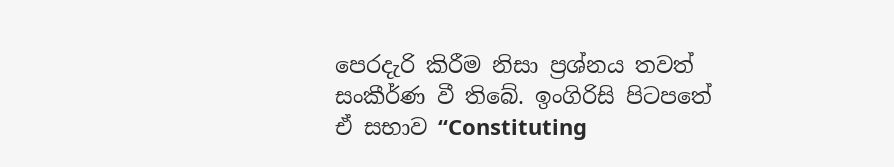පෙරදැරි කිරීම නිසා ප්‍රශ්නය තවත් සංකීර්ණ වී තිබේ. ඉංගිරිසි පිටපතේ ඒ සභාව “Constituting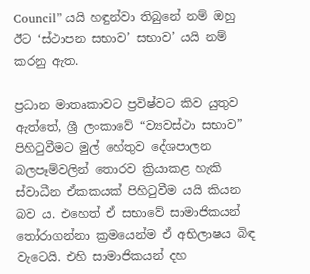Council” යයි හඳුන්වා තිබුනේ නම් ඔහු ඊට ‘ස්ථාපන සභාව’ සභාව’ යයි නම් කරනු ඇත.

ප්‍රධාන මාතෘකාවට ප්‍රවිෂ්වට කිව යුතුව ඇත්තේ, ශ්‍රී ලංකාවේ “ව්‍යවස්ථා සභාව” පිහිටුවීමට මුල් හේතුව දේශපාලන බලපෑම්වලින් තොරව ක්‍රියාකළ හැකි ස්වාධීන ඒකකයක් පිහිටුවීම යයි කියන බව ය. එහෙත් ඒ සභාවේ සාමාජිකයන් තෝරාගන්නා ක්‍රමයෙන්ම ඒ අභිලාෂය බිඳ වැටෙයි. එහි සාමාජිකයන් දහ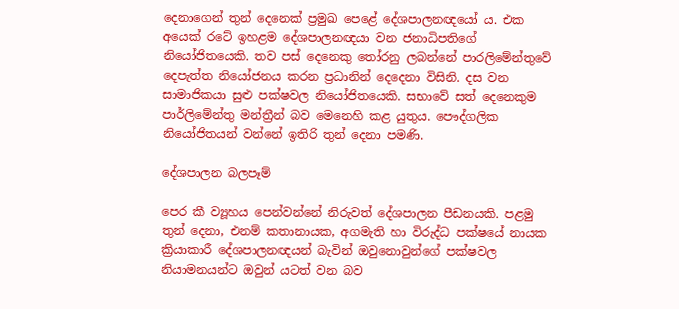දෙනාගෙන් තුන් දෙනෙක් ප්‍රමුඛ පෙළේ දේශපාලනඥයෝ ය. එක අයෙක් රටේ ඉහළම දේශපාලනඥයා වන ජනාධිපතිගේ නියෝජිතයෙකි. තව පස් දෙනෙකු තෝරනු ලබන්නේ පාරලිමේන්තුවේ දෙපැත්ත නියෝජනය කරන ප්‍රධානින් දෙදෙනා විසිනි. දස වන සාමාජිකයා සුළු පක්ෂවල නියෝජිතයෙකි. සභාවේ සත් දෙනෙකුම පාර්ලිමේන්තු මන්ත්‍රීන් බව මෙනෙහි කළ යුතුය. පෞද්ගලික නියෝජිතයන් වන්නේ ඉතිරි තුන් දෙනා පමණි.

දේශපාලන බලපෑම්

පෙර කී ව්‍යූහය පෙන්වන්නේ නිරුවත් දේශපාලන පීඩනයකි. පළමු තුන් දෙනා, එනම් කතානායක, අගමැති හා විරුද්ධ පක්ෂයේ නායක ක්‍රියාකාරී දේශපාලනඥයන් බැවින් ඔවුනොවුන්ගේ පක්ෂවල නියාමනයන්ට ඔවුන් යටත් වන බව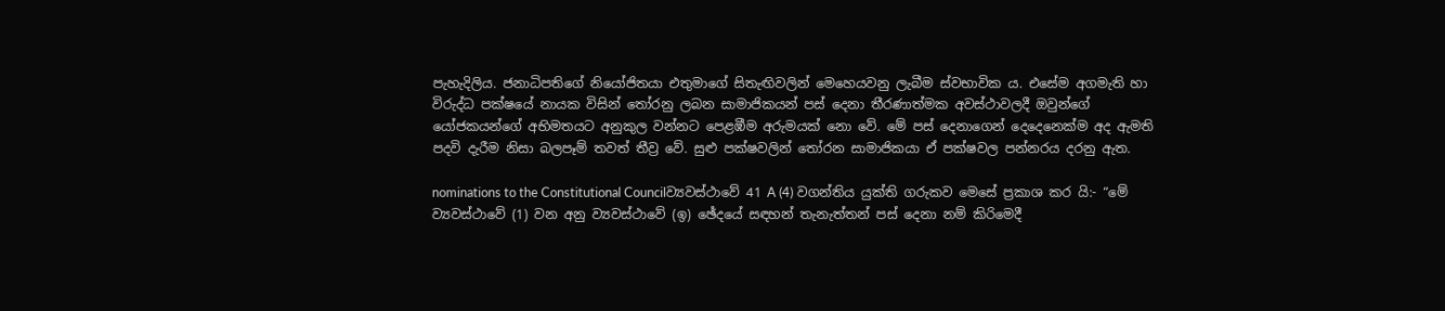පැහැදිලිය. ජනාධිපතිගේ නියෝජිතයා එතුමාගේ සිතැඟිවලින් මෙහෙයවනු ලැබීම ස්වභාවික ය. එසේම අගමැති හා විරුද්ධ පක්ෂයේ නායක විසින් තෝරනු ලබන සාමාජිකයන් පස් දෙනා තීරණාත්මක අවස්ථාවලදී ඔවුන්ගේ යෝජකයන්ගේ අභිමතයට අනුකුල වන්නට පෙළඹීම අරුමයක් නො වේ. මේ පස් දෙනාගෙන් දෙදෙනෙක්ම අද ඇමති පදවි දැරීම නිසා බලපෑම් තවත් තීව්‍ර වේ. සුළු පක්ෂවලින් තෝරන සාමාජිකයා ඒ පක්ෂවල පන්නරය දරනු ඇත.

nominations to the Constitutional Councilව්‍යවස්ථාවේ 41 A (4) වගන්තිය යුක්ති ගරුකව මෙසේ ප්‍රකාශ කර යි:- “මේ ව්‍යවස්ථාවේ (1) වන අනු ව්‍යවස්ථාවේ (ඉ) ඡේදයේ සඳහන් තැනැත්තන් පස් දෙනා නම් කිරිමෙදී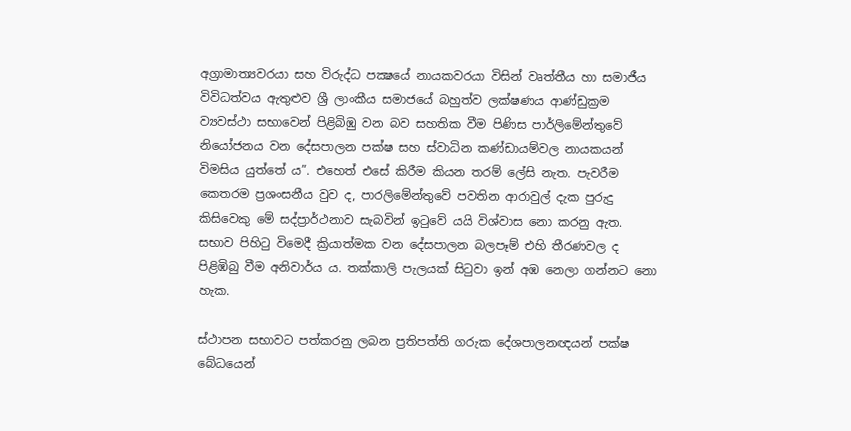අග්‍රාමාත්‍යවරයා සහ විරුද්ධ පක්‍ෂයේ නායකවරයා විසින් වෘත්තීය හා සමාජීය විවිධත්වය ඇතුළුව ශ්‍රී ලාංකීය සමාජයේ බහුත්ව ලක්ෂණය ආණ්ඩුක්‍රම ව්‍යවස්ථා සභාවෙන් පිළිබිඹු වන බව සහතික වීම පිණිස පාර්ලිමේන්තුවේ නියෝජනය වන දේසපාලන පක්ෂ සහ ස්වාධින කණ්ඩායම්වල නායකයන් විමසිය යුත්තේ ය”. එහෙත් එසේ කිරීම කියන තරම් ලේසි නැත. පැවරීම කෙතරම ප්‍රශංසනීය වුව ද, පාරලිමේන්තුවේ පවතින ආරාවුල් දැක පුරුදු කිසිවෙකු මේ සද්ප්‍රාර්ථනාව සැබවින් ඉටුවේ යයි විශ්වාස නො කරනු ඇත. සභාව පිහිටු විමෙදී ක්‍රියාත්මක වන දේසපාලන බලපෑම් එහි තීරණවල ද පිළිඹිබු වීම අනිවාර්ය ය. තක්කාලි පැලයක් සිටුවා ඉන් අඹ නෙලා ගන්නට නො හැක.

ස්ථාපන සභාවට පත්කරනු ලබන ප්‍රතිපත්ති ගරුක දේශපාලනඥයන් පක්ෂ බේධයෙන්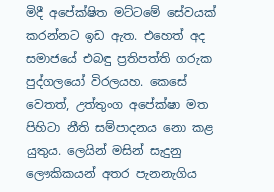මිදී අපේක්ෂිත මට්ටමේ සේවයක් කරන්නට ඉඩ ඇත. එහෙත් අද සමාජයේ එබඳු ප්‍රතිපත්ති ගරුක පුද්ගලයෝ විරලයහ. කෙසේ වෙතත්, උත්තුංග අපේක්ෂා මත පිහිටා නීති සම්පාදනය නො කළ යුතුය. ලෙයින් මසින් සැදුනු ලෞකිකයන් අතර පැනනැගිය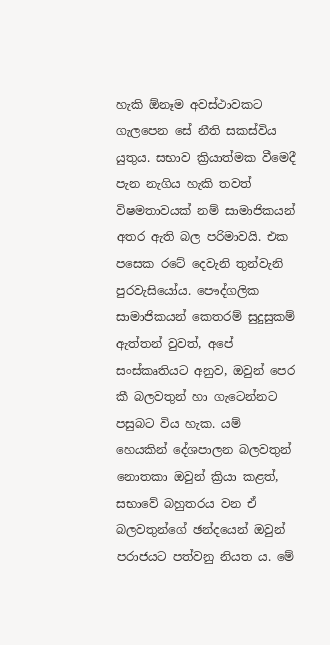හැකි ඕනෑම අවස්ථාවකට ගැලපෙන සේ නීති සකස්විය යුතුය. සභාව ක්‍රියාත්මක වීමෙදී පැන නැගිය හැකි තවත් විෂමතාවයක් නම් සාමාජිකයන් අතර ඇති බල පරිමාවයි. එක පසෙක රටේ දෙවැනි තුන්වැනි පුරවැසියෝය. පෞද්ගලික සාමාජිකයන් කෙතරම් සුදුසුකම් ඇත්තන් වුවත්, අපේ සංස්කෘතියට අනුව, ඔවුන් පෙර කී බලවතුන් හා ගැටෙන්නට පසුබට විය හැක. යම් හෙයකින් දේශපාලන බලවතුන් නොතකා ඔවුන් ක්‍රියා කළත්, සභාවේ බහුතරය වන ඒ බලවතුන්ගේ ඡන්දයෙන් ඔවුන් පරාජයට පත්වනු නියත ය. මේ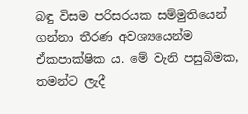බඳු විසම පරිසරයක සම්මුතියෙන් ගන්නා තීරණ අවශ්‍යයෙන්ම ඒකපාක්ෂික ය. මේ වැනි පසුබිමක, තමන්ට ලැදී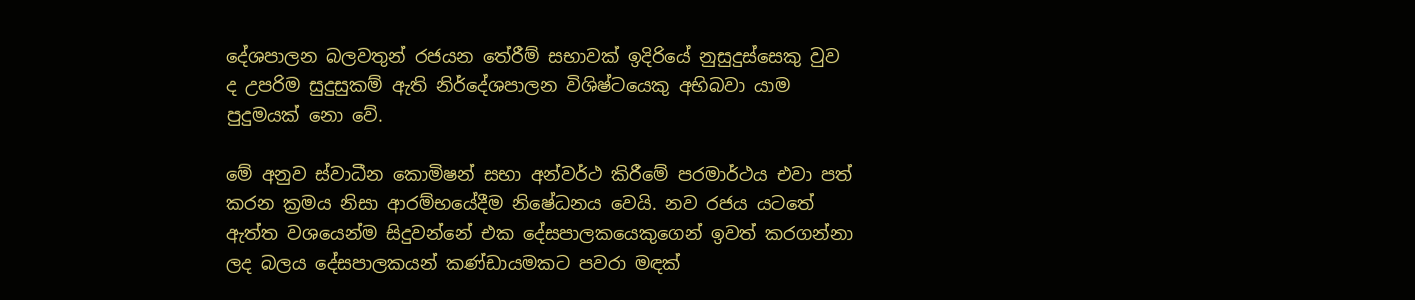දේශපාලන බලවතුන් රජයන තේරීම් සභාවක් ඉදිරියේ නුසුදුස්සෙකු වුව ද උපරිම සුදුසුකම් ඇති නිර්දේශපාලන විශිෂ්ටයෙකු අභිබවා යාම පුදුමයක් නො වේ.

මේ අනුව ස්වාධීන කොමිෂන් සභා අන්වර්ථ කිරීමේ පරමාර්ථය එවා පත් කරන ක්‍රමය නිසා ආරම්භයේදීම නිෂේධනය වෙයි. නව රජය යටතේ ඇත්ත වශයෙන්ම සිදුවන්නේ එක දේසපාලකයෙකුගෙන් ඉවත් කරගන්නා ලද බලය දේසපාලකයන් කණ්ඩායමකට පවරා මඳක්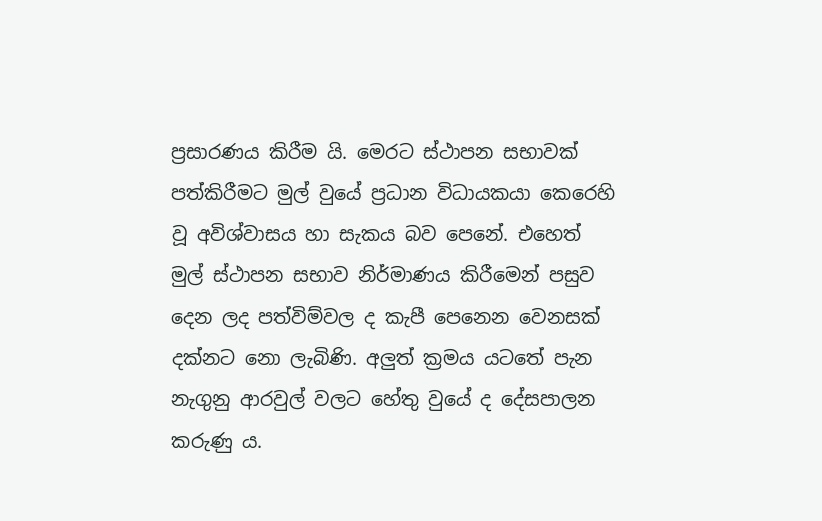ප්‍රසාරණය කිරීම යි. මෙරට ස්ථාපන සභාවක් පත්කිරීමට මුල් වුයේ ප්‍රධාන විධායකයා කෙරෙහි වූ අවිශ්වාසය හා සැකය බව පෙනේ. එහෙත් මුල් ස්ථාපන සභාව නිර්මාණය කිරීමෙන් පසුව දෙන ලද පත්විම්වල ද කැපී පෙනෙන වෙනසක් දක්නට නො ලැබිණි. අලුත් ක්‍රමය යටතේ පැන නැගුනු ආරවුල් වලට හේතු වුයේ ද දේසපාලන කරුණු ය.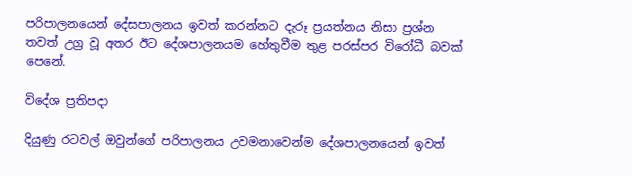පරිපාලනයෙන් දේසපාලනය ඉවත් කරන්නට දැරූ ප්‍රයත්නය නිසා ප්‍රශ්න තවත් උග්‍ර වූ අතර ඊට දේශපාලනයම හේතුවීම තුළ පරස්පර විරෝධී බවක් පෙනේ.

විදේශ ප්‍රතිපදා

දියුණු රටවල් ඔවුන්ගේ පරිපාලනය උවමනාවෙන්ම දේශපාලනයෙන් ඉවත්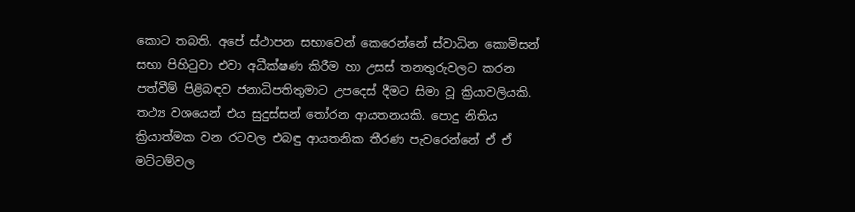කොට තබති. අපේ ස්ථාපන සභාවෙන් කෙරෙන්නේ ස්වාධින කොමිසන් සභා පිහිටුවා එවා අධීක්ෂණ කිරීම හා උසස් තනතුරුවලට කරන පත්වීම් පිළිබඳව ජනාධිපතිතුමාට උපදෙස් දීමට සිමා වූ ක්‍රියාවලියකි. තථ්‍ය වශයෙන් එය සුදුස්සන් තෝරන ආයතනයකි. පොදු නිතිය ක්‍රියාත්මක වන රටවල එබඳු ආයතනික තීරණ පැවරෙන්නේ ඒ ඒ මට්ටම්වල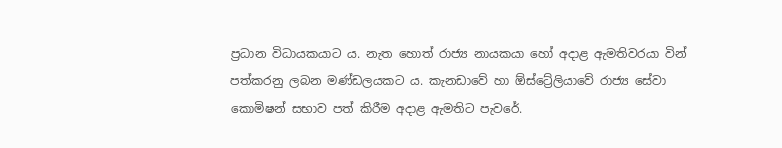ප්‍රධාන විධායකයාට ය. නැත හොත් රාජ්‍ය නායකයා හෝ අදාළ ඇමතිවරයා වින් පත්කරනු ලබන මණ්ඩලයකට ය. කැනඩාවේ හා ඕස්ට්‍රේලියාවේ රාජ්‍ය සේවා කොමිෂන් සභාව පත් කිරීම අදාළ ඇමතිට පැවරේ.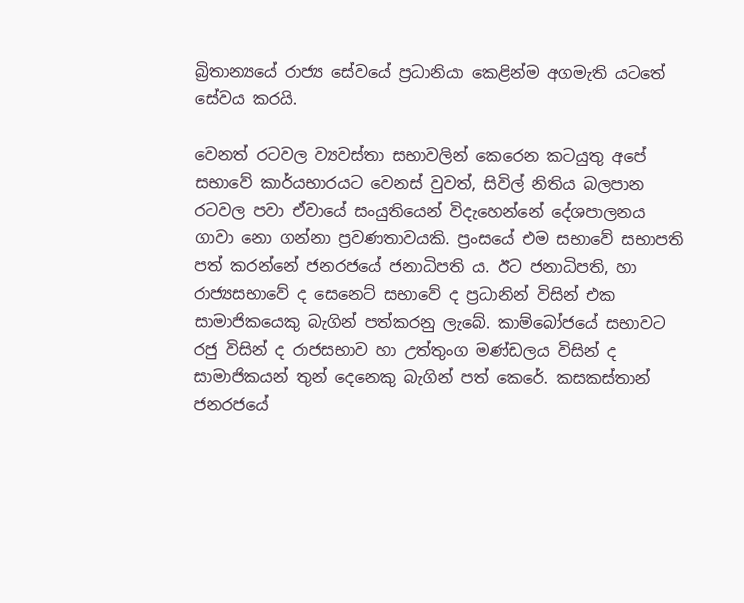බ්‍රිතාන්‍යයේ රාජ්‍ය සේවයේ ප්‍රධානියා කෙළින්ම අගමැති යටතේ සේවය කරයි.

වෙනත් රටවල ව්‍යවස්තා සභාවලින් කෙරෙන කටයුතු අපේ සභාවේ කාර්යභාරයට වෙනස් වුවත්, සිවිල් නිතිය බලපාන රටවල පවා ඒවායේ සංයුතියෙන් විදැහෙන්නේ දේශපාලනය ගාවා නො ගන්නා ප්‍රවණතාවයකි. ප්‍රංසයේ එම සභාවේ සභාපති පත් කරන්නේ ජනරජයේ ජනාධිපති ය. ඊට ජනාධිපති, හා රාජ්‍යසභාවේ ද සෙනෙට් සභාවේ ද ප්‍රධානින් විසින් එක සාමාජිකයෙකු බැගින් පත්කරනු ලැබේ. කාම්බෝජයේ සභාවට රජු විසින් ද රාජසභාව හා උත්තුංග මණ්ඩලය විසින් ද සාමාජිකයන් තුන් දෙනෙකු බැගින් පත් කෙරේ. කසකස්තාන් ජනරජයේ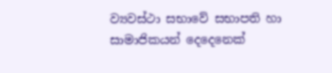ව්‍යවස්ථා සභාවේ සභාපති හා සාමාජිකයන් දෙදෙනෙක්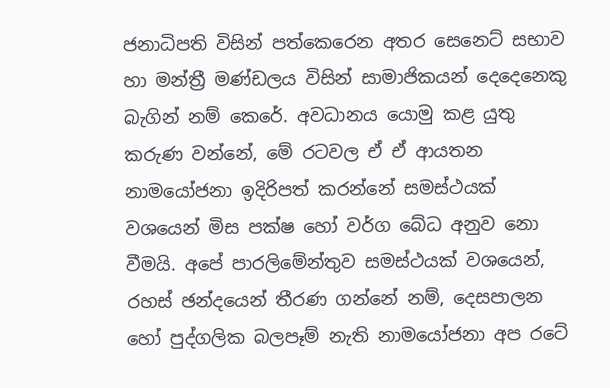ජනාධිපති විසින් පත්කෙරෙන අතර සෙනෙට් සභාව හා මන්ත්‍රී මණ්ඩලය විසින් සාමාජිකයන් දෙදෙනෙකු බැගින් නම් කෙරේ. අවධානය යොමු කළ යුතු කරුණ වන්නේ, මේ රටවල ඒ ඒ ආයතන නාමයෝජනා ඉදිරිපත් කරන්නේ සමස්ථයක් වශයෙන් මිස පක්ෂ හෝ වර්ග බේධ අනුව නො වීමයි. අපේ පාරලිමේන්තුව සමස්ථයක් වශයෙන්, රහස් ඡන්දයෙන් තීරණ ගන්නේ නම්, දෙසපාලන හෝ පුද්ගලික බලපෑම් නැති නාමයෝජනා අප රටේ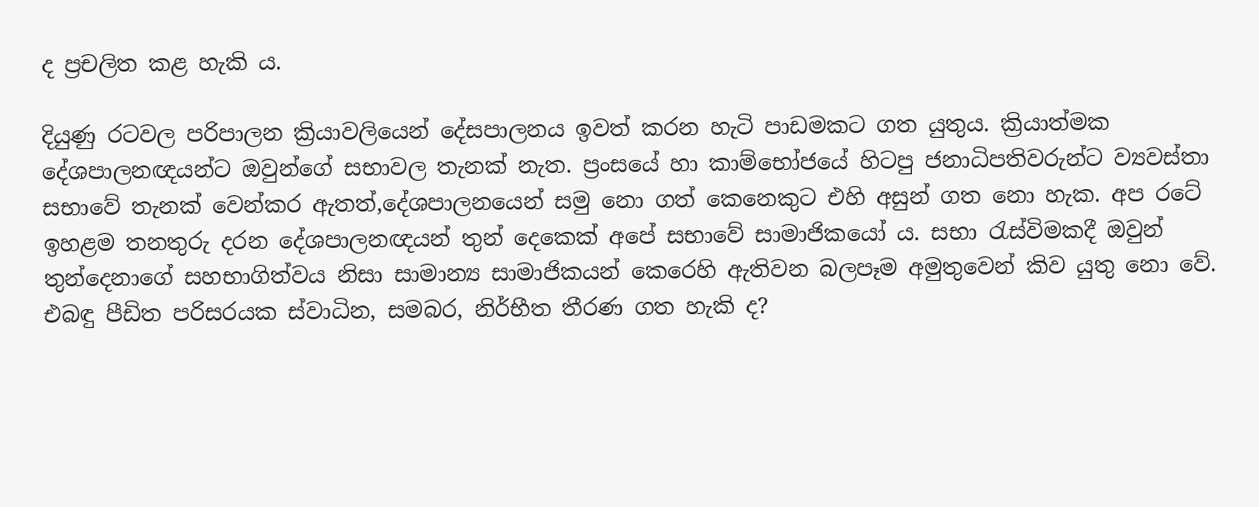ද ප්‍රචලිත කළ හැකි ය.

දියුණු රටවල පරිපාලන ක්‍රියාවලියෙන් දේසපාලනය ඉවත් කරන හැටි පාඩමකට ගත යුතුය. ක්‍රියාත්මක දේශපාලනඥයන්ට ඔවුන්ගේ සභාවල තැනක් නැත. ප්‍රංසයේ හා කාම්භෝජයේ හිටපු ජනාධිපතිවරුන්ට ව්‍යවස්තා සභාවේ තැනක් වෙන්කර ඇතත්,දේශපාලනයෙන් සමු නො ගත් කෙනෙකුට එහි අසුන් ගත නො හැක. අප රටේ ඉහළම තනතුරු දරන දේශපාලනඥයන් තුන් දෙකෙක් අපේ සභාවේ සාමාජිකයෝ ය. සභා රැස්විමකදී ඔවුන් තුන්දෙනාගේ සහභාගිත්වය නිසා සාමාන්‍ය සාමාජිකයන් කෙරෙහි ඇතිවන බලපෑම අමුතුවෙන් කිව යුතු නො වේ. එබඳු පීඩිත පරිසරයක ස්වාධින, සමබර, නිර්භීත තීරණ ගත හැකි ද?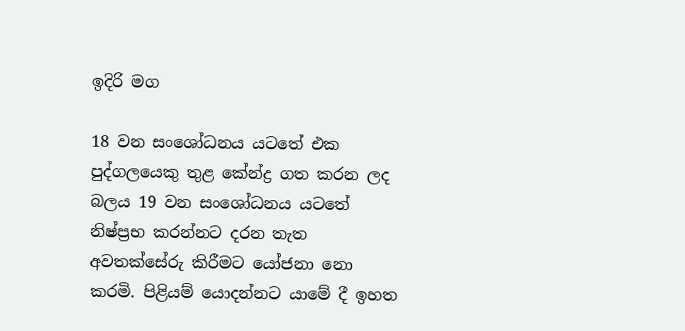ඉදිරි මග

18 වන සංශෝධනය යටතේ එක පුද්ගලයෙකු තුළ කේන්ද්‍ර ගත කරන ලද බලය 19 වන සංශෝධනය යටතේ නිෂ්ප්‍රභ කරන්නට දරන තැත අවතක්සේරු කිරීමට යෝජනා නො කරමි. පිළියම් යොදන්නට යාමේ දී ඉහත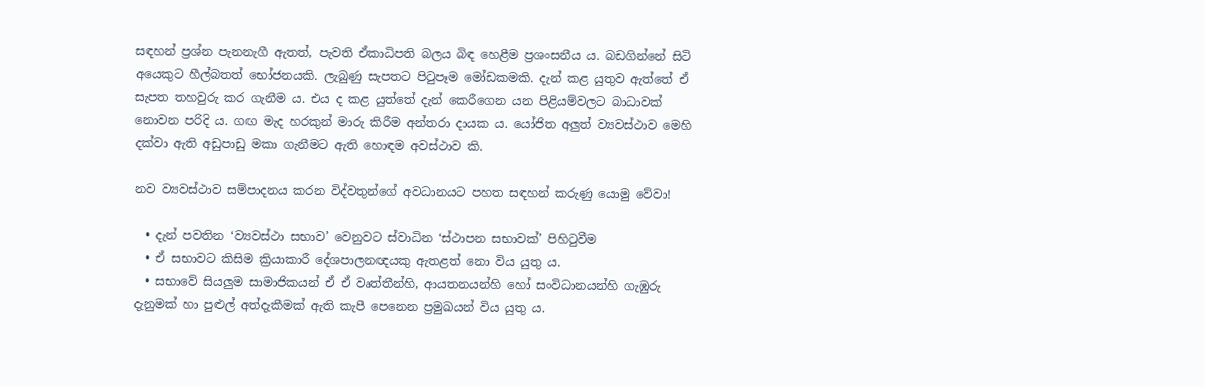සඳහන් ප්‍රශ්න පැනනැගී ඇතත්, පැවති ඒකාධිපති බලය බිඳ හෙළීම ප්‍රශංසනීය ය. බඩගින්නේ සිටි අයෙකුට හීල්බතත් භෝජනයකි. ලැබුණු සැපතට පිටුපෑම මෝඩකමකි. දැන් කළ යුතුව ඇත්තේ ඒ සැපත තහවුරු කර ගැනීම ය. එය ද කළ යුත්තේ දැන් කෙරීගෙන යන පිළියම්වලට බාධාවක් නොවන පරිදි ය. ගඟ මැද හරකුන් මාරු කිරීම අන්තරා දායක ය. යෝජිත අලුත් ව්‍යවස්ථාව මෙහි දක්වා ඇති අඩුපාඩු මකා ගැනීමට ඇති හොඳම අවස්ථාව කි.

නව ව්‍යවස්ථාව සම්පාදනය කරන විද්වතුන්ගේ අවධානයට පහත සඳහන් කරුණු යොමු වේවා!

  • දැන් පවතින ‘ව්‍යවස්ථා සභාව’ වෙනුවට ස්වාධින ‘ස්ථාපන සභාවක්’ පිහිටුවීම
  • ඒ සභාවට කිසිම ක්‍රියාකාරී දේශපාලනඥයකු ඇතළත් නො විය යුතු ය.
  • සභාවේ සියලුම සාමාජිකයන් ඒ ඒ වෘත්තීන්හි, ආයතනයන්හි හෝ සංවිධානයන්හි ගැඹුරු දැනුමක් හා පුළුල් අත්දැකීමක් ඇති කැපී පෙනෙන ප්‍රමුඛයන් විය යුතු ය.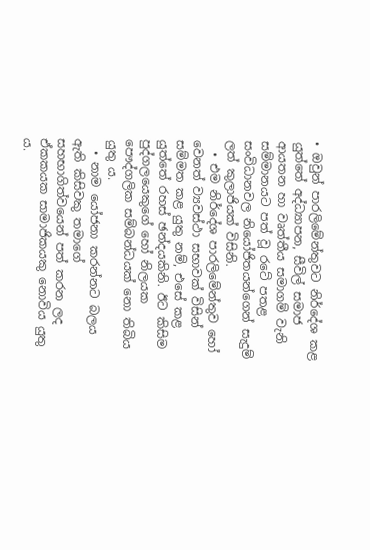• ඔවුන් පාරලිමේන්තුවට නිර්දේශ කළ යුත්තේ අද්ධ්‍යාපන, සීවිල් සමාජ ආයතන හා වෘත්තීය සමාගම් වැනි සම්මානයට පත් වූ රටේ පතළ සංවිධානවල නියෝජිතයන්ගෙන් සැදුම් ලත් කුලාජියක් විසිනි.
  • එම නිර්දේශ පාරලිමේන්තුව හෝ වෙනත් ව්‍යවස්ථා සභාවක් විසින් සම්මත කළ යුතු නම්, එසේ කළ යුත්තේ රහස් ඡන්දයකිනි. ඊට කිසිම පුද්ගලයෙකුගේ හෝ නිලයක පෞද්ගලික සම්බන්ධයක් නො තිබිය යුතු ය.
  • නාම යෝජනා කරන්නට බලය ඇති කිසිවකු තමාගේ සහභාගිත්වයෙන් පත් කරන ලද ඒකකයක සාමාජිකයකු නොවිය යුතු ය.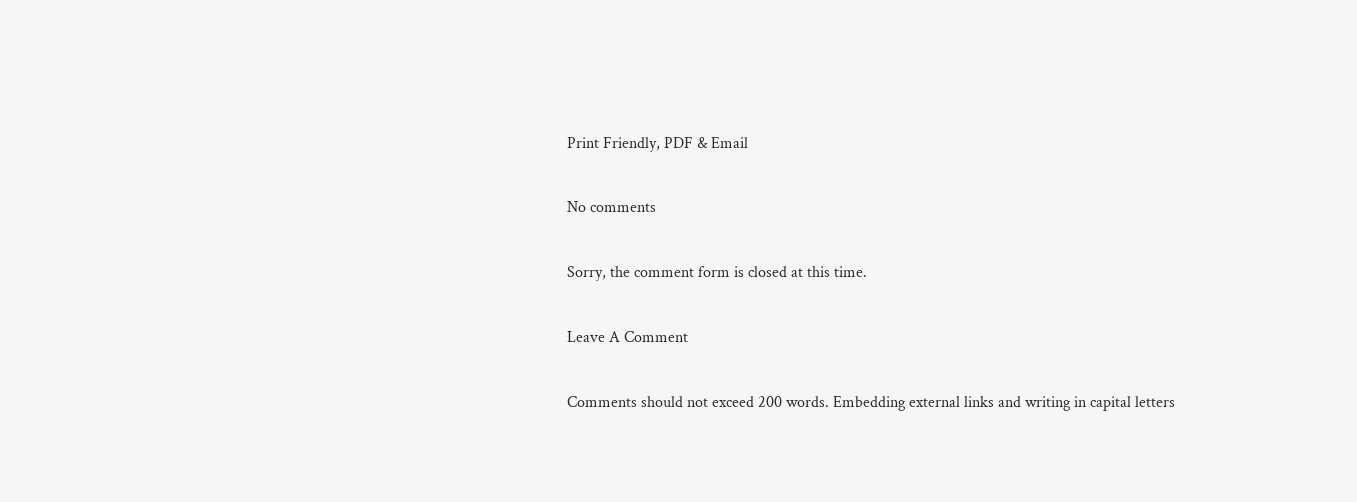Print Friendly, PDF & Email

No comments

Sorry, the comment form is closed at this time.

Leave A Comment

Comments should not exceed 200 words. Embedding external links and writing in capital letters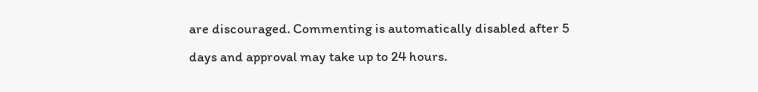are discouraged. Commenting is automatically disabled after 5 days and approval may take up to 24 hours.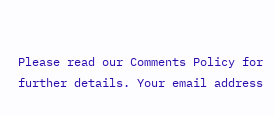Please read our Comments Policy for further details. Your email address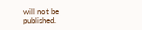will not be published.